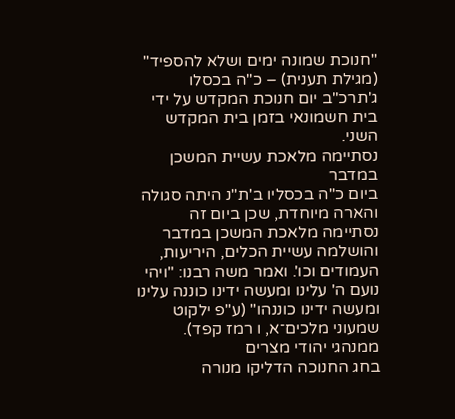"חנוכת שמונה ימים ושלא להספיד" (מגילת תענית) – כ"ה בכסלו ג'תרכ"ב יום חנוכת המקדש על ידי בית חשמונאי בזמן בית המקדש השני.
נסתיימה מלאכת עשיית המשכן במדבר
ביום כ"ה בכסליו ב'ת"נ היתה סגולה והארה מיוחדת, שכן ביום זה נסתיימה מלאכת המשכן במדבר והושלמה עשיית הכלים, היריעות, העמודים וכו'. ואמר משה רבנו: "ויהי נועם ה' עלינו ומעשה ידינו כוננה עלינו ומעשה ידינו כוננהו" (ע"פ ילקוט שמעוני מלכים־א, ו רמז קפד).
ממנהגי יהודי מצרים
בחג החנוכה הדליקו מנורה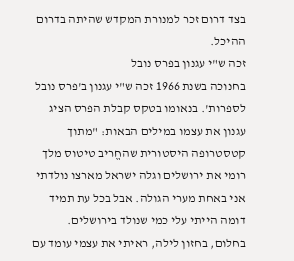בצד דרום זכר למנורת המקדש שהיתה בדרום ההיכל.
זכה ש"י עגנון בפרס נובל
בחנוכה בשנת 1966 זכה ש"י עגנון ב'פרס נובל לספרות'. בנאומו בטקס קבלת הפרס הציג עגנון את עצמו במילים הבאות: "מתוך קטסטרופה היסטורית שהחֱריב טיטוס מלך רומי את ירושלים וגלה ישראל מארצו נולדתי אני באחת מערי הגולה. אבל בכל עת תמיד דומה הייתי עלי כמי שנולד בירושלים. בחלום, בחזון לילה, ראיתי את עצמי עומד עם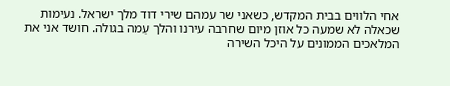אחי הלווים בבית המקדש, כשאני שר עמהם שירי דוד מלך ישראל. נעימות שכאלה לא שמעה כל אוזן מיום שחרבה עירנו והלך עַמה בגולה. חושד אני את המלאכים הממונים על היכל השירה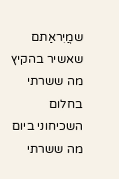שמֲיִראַתם שאשיר בהקיץ מה ששרתי בחלום השכיחוני ביום מה ששרתי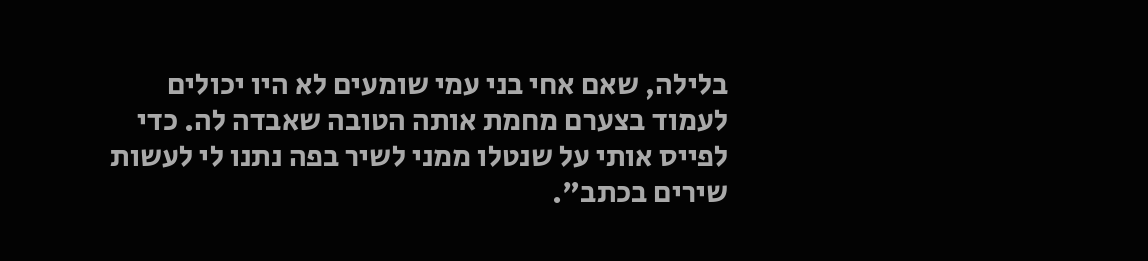בלילה, שאם אחי בני עמי שומעים לא היו יכולים לעמוד בצערם מחמת אותה הטובה שאבדה לה. כדי לפייס אותי על שנטלו ממני לשיר בפה נתנו לי לעשות שירים בכתב".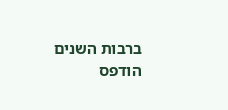ברבות השנים הודפס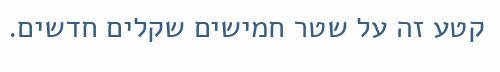קטע זה על שטר חמישים שקלים חדשים.